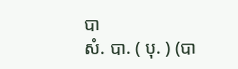បា
សំ. បា. ( បុ. ) (បា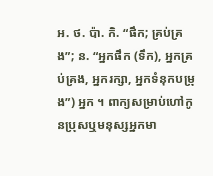អ. ថ. ប៉ា. កិ. “ផឹក; គ្រប់គ្រង”; ន. “អ្នកផឹក (ទឹក), អ្នកគ្រប់គ្រង, អ្នករក្សា, អ្នកទំនុកបម្រុង”) អ្នក ។ ពាក្យសម្រាប់ហៅកូនប្រុសឬមនុស្សអ្នកមា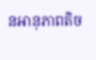នអានុភាពតិច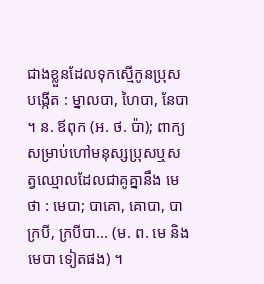ជាងខ្លួនដែលទុកស្មើកូនប្រុសបង្កើត : ម្នាលបា, ហៃបា, នែបា ។ ន. ឪពុក (អ. ថ. ប៉ា); ពាក្យសម្រាប់ហៅមនុស្សប្រុសឬសត្វឈ្មោលដែលជាគូគ្នានឹង មេ ថា : មេបា; បាគោ, គោបា, បាក្របី, ក្របីបា... (ម. ព. មេ និង មេបា ទៀតផង) ។